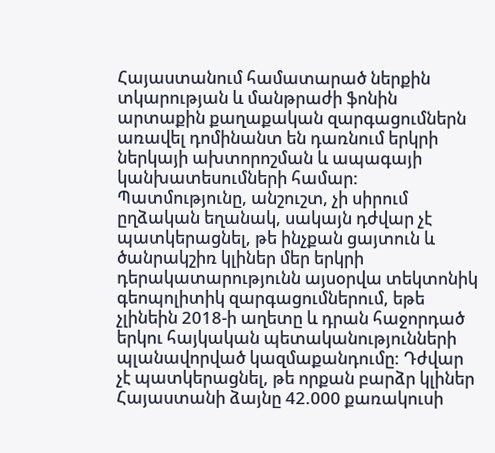Հայաստանում համատարած ներքին տկարության և մանթրաժի ֆոնին արտաքին քաղաքական զարգացումներն առավել դոմինանտ են դառնում երկրի ներկայի ախտորոշման և ապագայի կանխատեսումների համար: Պատմությունը, անշուշտ, չի սիրում ըղձական եղանակ, սակայն դժվար չէ պատկերացնել, թե ինչքան ցայտուն և ծանրակշիռ կլիներ մեր երկրի դերակատարությունն այսօրվա տեկտոնիկ գեոպոլիտիկ զարգացումներում, եթե չլինեին 2018-ի աղետը և դրան հաջորդած երկու հայկական պետականությունների պլանավորված կազմաքանդումը: Դժվար չէ պատկերացնել, թե որքան բարձր կլիներ Հայաստանի ձայնը 42.000 քառակուսի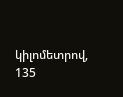կիլոմետրով, 135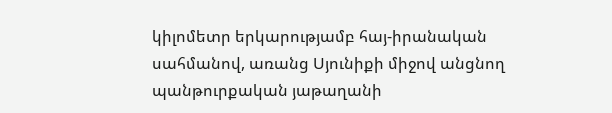կիլոմետր երկարությամբ հայ-իրանական սահմանով, առանց Սյունիքի միջով անցնող պանթուրքական յաթաղանի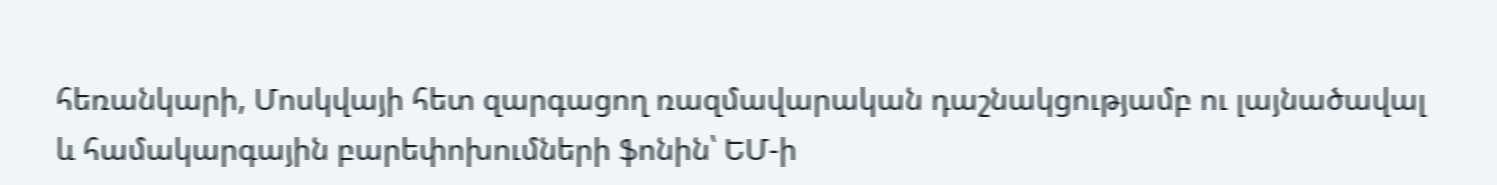հեռանկարի, Մոսկվայի հետ զարգացող ռազմավարական դաշնակցությամբ ու լայնածավալ և համակարգային բարեփոխումների ֆոնին՝ ԵՄ-ի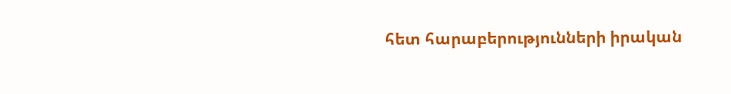հետ հարաբերությունների իրական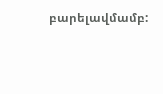բարելավմամբ: